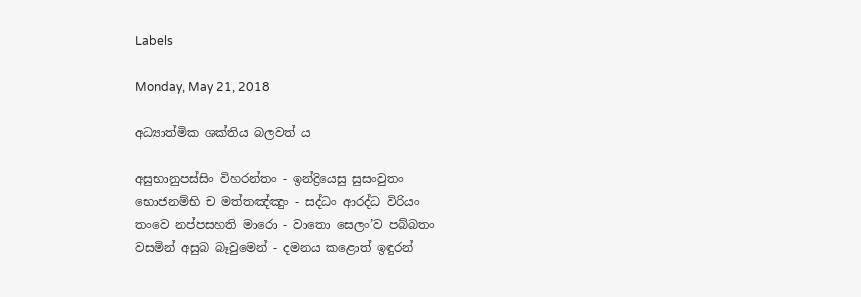Labels

Monday, May 21, 2018

අධ්‍යාත්මික ශක්තිය බලවත් ය

අසුභානුපස්සිං විහරන්තං - ඉන්ද්‍රියෙසු සුසංවුතං
භොජනම්භි ච මත්තඤ්ඤුං - සද්ධං ආරද්ධ විරියං
තංවෙ නප්පසහති මාරො - වාතො සෙලං’ව පබ්බතං
වසමින් අසුබ බෑවුමෙන් - දමනය කළොත් ඉඳුරන්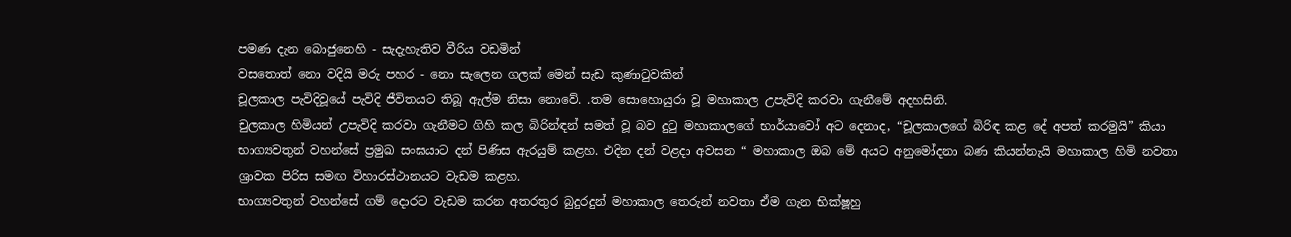පමණ දැන බොජුනෙහි - සැදැහැතිව වීරිය වඩමින්
වසතොත් නො වදියි මරු පහර - නො සැලෙන ගලක් මෙන් සැඩ කුණාටුවකින්
චූලකාල පැවිදිවූයේ පැවිදි ජීවිතයට තිබූ ඇල්ම නිසා නොවේ. .තම සොහොයුරා වූ මහාකාල උපැවිදි කරවා ගැනීමේ අදහසිනි.
චුලකාල හිමියන් උපැවිදි කරවා ගැනීමට ගිහි කල බිරින්ඳන් සමත් වූ බව දුටු මහාකාලගේ භාර්යාවෝ අට දෙනාද, “චූලකාලගේ බිරිඳ කළ දේ අපත් කරමුයි” කියා භාග්‍යවතුන් වහන්සේ ප්‍රමුඛ සංඝයාට දන් පිණිස ඇරයුම් කළහ. එදින දන් වළදා අවසන “ මහාකාල ඔබ මේ අයට අනුමෝදනා බණ කියන්නැයි මහාකාල හිමි නවතා ශ්‍රාවක පිරිස සමඟ විහාරස්ථානයට වැඩම කළහ.
භාග්‍යවතුන් වහන්සේ ගම් දොරට වැඩම කරන අතරතුර බුදුරදුන් මහාකාල තෙරුන් නවතා ඒම ගැන භික්ෂූහු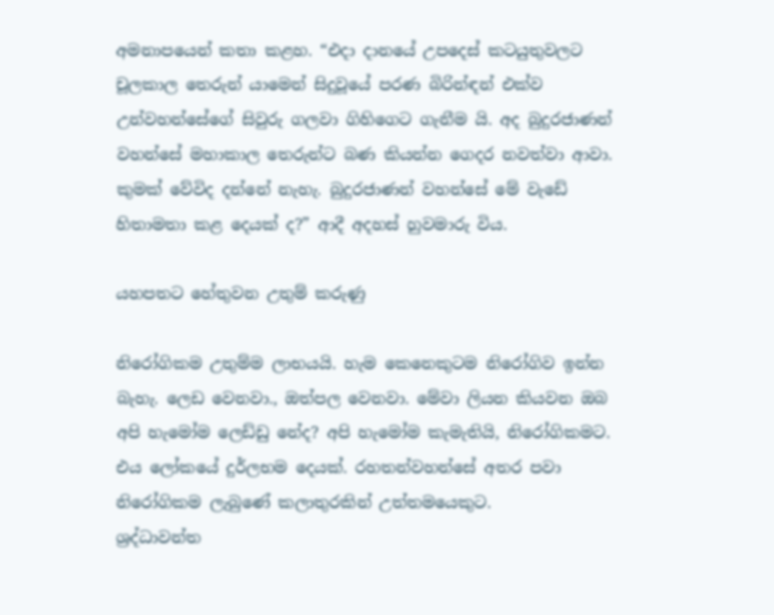අමනාපයෙන් කතා කළහ. “එදා දානයේ උපදෙස් කටයුතුවලට චූලකාල තෙරුන් යාමෙන් සිදුවූයේ පරණ බිරින්ඳන් එක්ව උන්වහන්සේගේ සිවුරු ගලවා ගිහිගෙට ගැනීම යි. අද බුදුරජාණන් වහන්සේ මහාකාල තෙරුන්ට බණ කියන්න ගෙදර නවත්වා ආවා. කුමක් වේවිද දන්නේ නැහැ. බුදුරජාණන් වහන්සේ මේ වැඩේ හිතාමතා කළ දෙයක් ද?” ආදී අදහස් හුවමාරු විය.

යහපතට හේතුවන උතුම් කරුණු

නිරෝගිකම උතුම්ම ලාභයයි. හැම කෙනෙකුටම නිරෝගිව ඉන්න බැහැ. ලෙඩ වෙනවා., ඔත්පල වෙනවා. මේවා ලියන කියවන ඔබ අපි හැමෝම ලෙඩ්ඩු නේද? අපි හැමෝම කැමැතියි, නිරෝගිකමට. එය ලෝකයේ දුර්ලභම දෙයක්. රහතන්වහන්සේ අතර පවා නිරෝගිකම ලැබුණේ කලාතුරකින් උත්තමයෙකුට.
ශ්‍රද්ධාවන්ත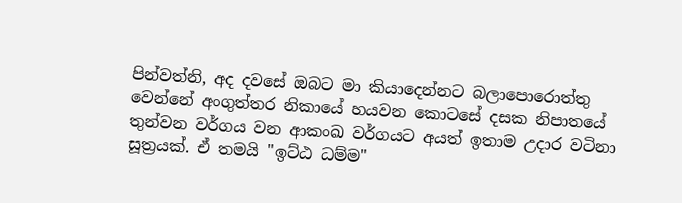පින්වත්නි, අද දවසේ ඔබට මා කියාදෙන්නට බලාපොරොත්තු වෙන්නේ අංගුත්තර නිකායේ හයවන කොටසේ දසක නිපාතයේ තුන්වන වර්ගය වන ආකංඛ වර්ගයට අයත් ඉතාම උදාර වටිනා සූත්‍රයක්. ඒ තමයි "ඉට්ඨ ධම්ම"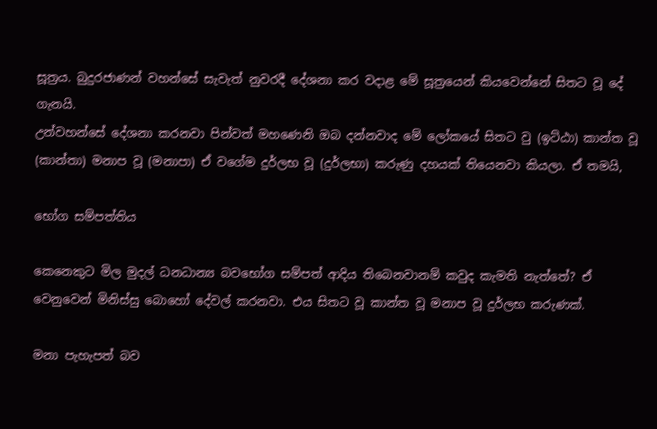සූත්‍රය. බුදුරජාණන් වහන්සේ සැවැත් නුවරදී දේශනා කර වදාළ මේ සූත්‍රයෙන් කියවෙන්නේ සිතට වූ දේ ගැනයි.
උන්වහන්සේ දේශනා කරනවා පින්වත් මහණෙනි ඔබ දන්නවාද මේ ලෝකයේ සිතට වු (ඉට්ඨා) කාන්ත වූ (කාන්තා) මනාප වූ (මනාපා) ඒ වගේම දුර්ලභ වූ (දුර්ලභා) කරුණු දහයක් තියෙනවා කියලා. ඒ තමයි,

භෝග සම්පත්තිය

කෙනෙකුට මිල මුදල් ධනධාන්‍ය බවභෝග සම්පත් ආදිය තිබෙනවානම් කවුද කැමති නැත්තේ? ඒ වෙනුවෙන් මිනිස්සු බොහෝ දේවල් කරනවා. එය සිතට වූ කාන්ත වූ මනාප වූ දුර්ලභ කරුණක්.

මනා පැහැපත් බව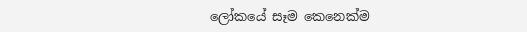ලෝකයේ සෑම කෙනෙක්ම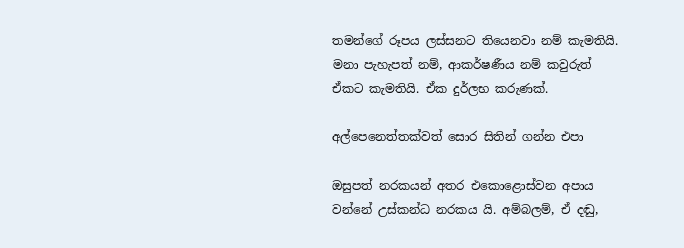තමන්ගේ රූපය ලස්සනට තියෙනවා නම් කැමතියි. මනා පැහැපත් නම්, ආකර්ෂණීය නම් කවුරුත් ඒකට කැමතියි. ඒක දුර්ලභ කරුණක්.

අල්පෙනෙත්තක්වත් සොර සිතින් ගන්න එපා

ඔසුපත් නරකයන් අතර එකොළොස්වන අපාය වන්නේ උස්කන්ධ නරකය යි. අම්බලම්, ඒ දඬු,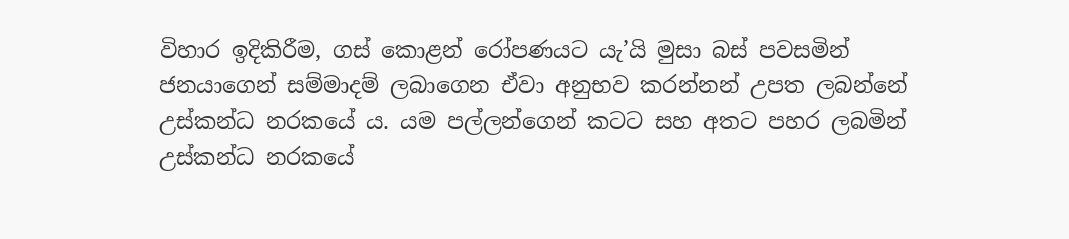විහාර ඉදිකිරීම, ගස් කොළන් රෝපණයට යැ’යි මුසා බස් පවසමින් ජනයාගෙන් සම්මාදම් ලබාගෙන ඒවා අනුභව කරන්නන් උපත ලබන්නේ උස්කන්ධ නරකයේ ය. යම පල්ලන්ගෙන් කටට සහ අතට පහර ලබමින් උස්කන්ධ නරකයේ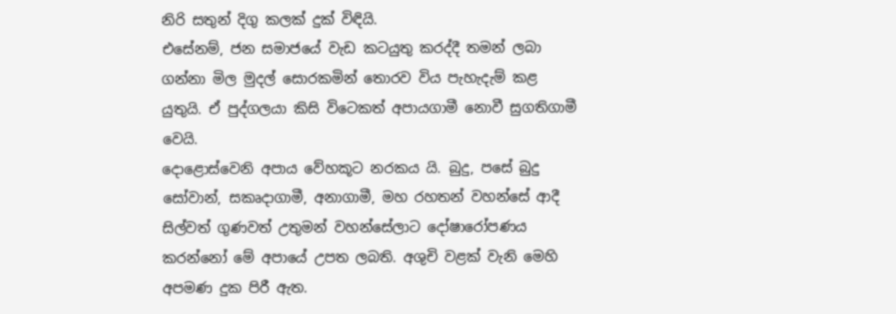නිරි සතුන් දිගු කලක් දුක් විඳියි.
එසේනම්, ජන සමාජයේ වැඩ කටයුතු කරද්දී තමන් ලබා ගන්නා මිල මුදල් සොරකමින් තොරව විය පැහැදැම් කළ යුතුයි. ඒ පුද්ගලයා කිසි විටෙකත් අපායගාමී නොවී සුගතිගාමී වෙයි.
දොළොස්වෙනි අපාය වේහකූට නරකය යි. බුදු, පසේ බුදු සෝවාන්, සකෘදාගාමී, අනාගාමී, මහ රහතන් වහන්සේ ආදී සිල්වත් ගුණවත් උතුමන් වහන්සේලාට දෝෂාරෝපණය කරන්නෝ මේ අපායේ උපත ලබති. අශුචි වළක් වැනි මෙහි අපමණ දුක පිරී ඇත.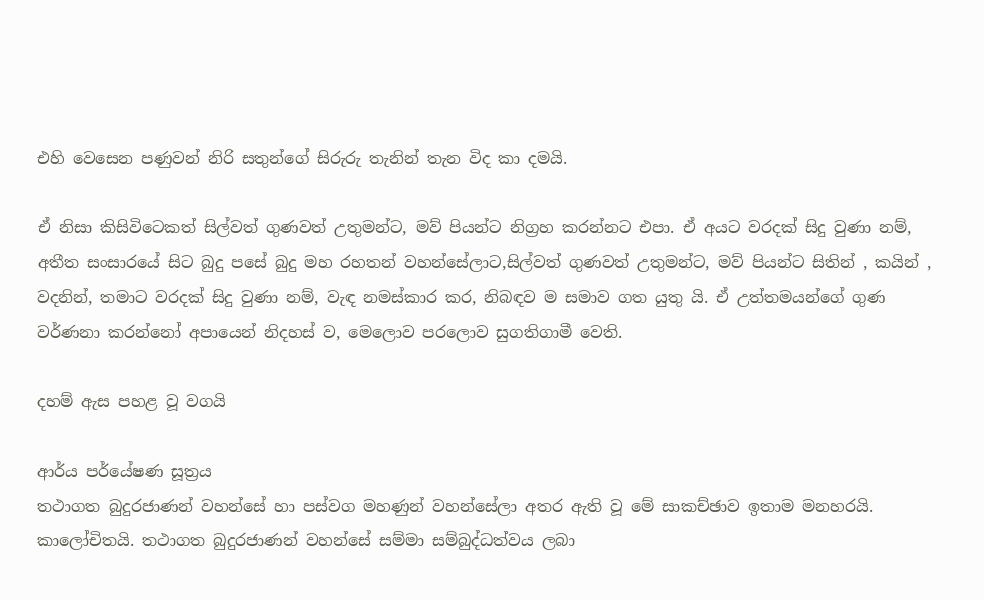එහි වෙසෙන පණුවන් නිරි සතුන්ගේ සිරුරු තැනින් තැන විද කා දමයි.

ඒ නිසා කිසිවිටෙකත් සිල්වත් ගුණවත් උතුමන්ට, මව් පියන්ට නිග්‍රහ කරන්නට එපා. ඒ අයට වරදක් සිදු වුණා නම්, අතීත සංසාරයේ සිට බුදු පසේ බුදු මහ රහතන් වහන්සේලාට,සිල්වත් ගුණවත් උතුමන්ට, මව් පියන්ට සිතින් , කයින් , වදනින්, තමාට වරදක් සිදු වුණා නම්, වැඳ නමස්කාර කර, නිබඳව ම සමාව ගත යුතු යි. ඒ උත්තමයන්ගේ ගුණ වර්ණනා කරන්නෝ අපායෙන් නිදහස් ව, මෙලොව පරලොව සුගතිගාමී වෙති.

දහම් ඇස පහළ වූ වගයි

ආර්ය පර්යේෂණ සූත්‍රය
තථාගත බුදුරජාණන් වහන්සේ හා පස්වග මහණුන් වහන්සේලා අතර ඇති වූ මේ සාකච්ඡාව ඉතාම මනහරයි. කාලෝචිතයි. තථාගත බුදුරජාණන් වහන්සේ සම්මා සම්බුද්ධත්වය ලබා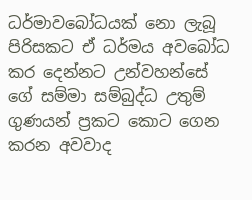ධර්මාවබෝධයක් නො ලැබූ පිරිසකට ඒ ධර්මය අවබෝධ කර දෙන්නට උන්වහන්සේ ගේ සම්මා සම්බුද්ධ උතුම් ගුණයන් ප්‍රකට කොට ගෙන කරන අවවාද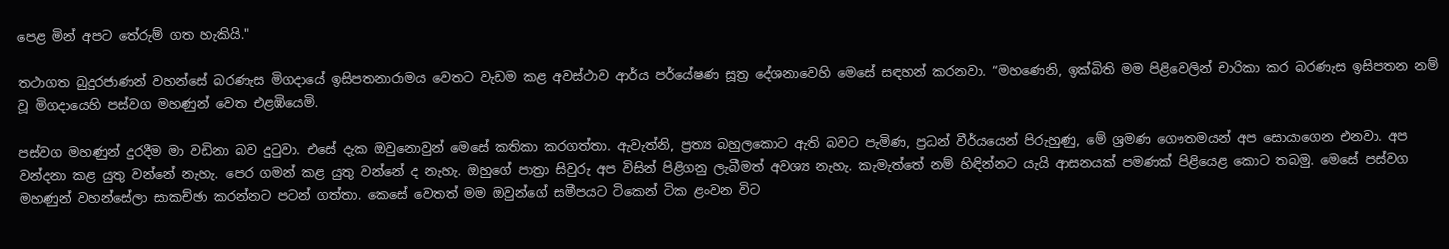පෙළ මින් අපට තේරුම් ගත හැකියි."

තථාගත බුදුරජාණන් වහන්සේ බරණැස මිගදායේ ඉසිපතනාරාමය වෙතට වැඩම කළ අවස්ථාව ආර්ය පර්යේෂණ සූත්‍ර දේශනාවෙහි මෙසේ සඳහන් කරනවා. “මහණෙනි, ඉක්බිති මම පිළිවෙලින් චාරිකා කර බරණැස ඉසිපතන නම් වූ මිගදායෙහි පස්වග මහණුන් වෙත එළඹියෙමි.

පස්වග මහණුන් දුරදීම මා වඩිනා බව දුටුවා. එසේ දැක ඔවුනොවුන් මෙසේ කතිකා කරගත්තා. ඇවැත්නි, ප්‍රත්‍ය බහුලකොට ඇති බවට පැමිණ, ප්‍රධන් වීර්යයෙන් පිරුහුණු, මේ ශ්‍රමණ ගෞතමයන් අප සොයාගෙන එනවා. අප වන්දනා කළ යුතු වන්නේ නැහැ. පෙර ගමන් කළ යුතු වන්නේ ද නැහැ. ඔහුගේ පාත්‍රා සිවුරු අප විසින් පිළිගනු ලැබීමත් අවශ්‍ය නැහැ. කැමැත්තේ නම් හිඳින්නට යැයි ආසනයක් පමණක් පිළියෙළ කොට තබමු. මෙසේ පස්වග මහණුන් වහන්සේලා සාකච්ඡා කරන්නට පටන් ගත්තා. කෙසේ වෙතත් මම ඔවුන්ගේ සමීපයට ටිකෙන් ටික ළංවන විට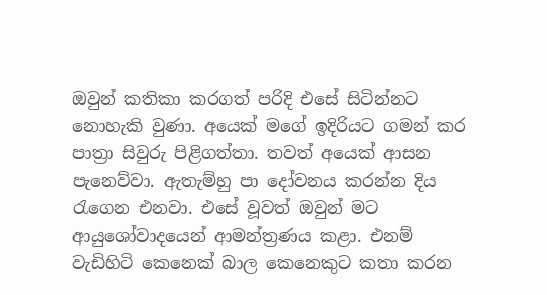ඔවුන් කතිකා කරගත් පරිදි එසේ සිටින්නට නොහැකි වුණා. අයෙක් මගේ ඉදිරියට ගමන් කර පාත්‍රා සිවුරු පිළිගත්තා. තවත් අයෙක් ආසන පැනෙව්වා. ඇතැම්හු පා දෝවනය කරන්න දිය රැගෙන එනවා. එසේ වූවත් ඔවුන් මට ආයුශෝවාදයෙන් ආමන්ත්‍රණය කළා. එනම් වැඩිහිටි කෙනෙක් බාල කෙනෙකුට කතා කරන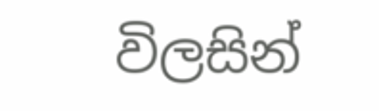විලසින්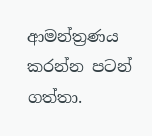ආමන්ත්‍රණය කරන්න පටන් ගත්තා.